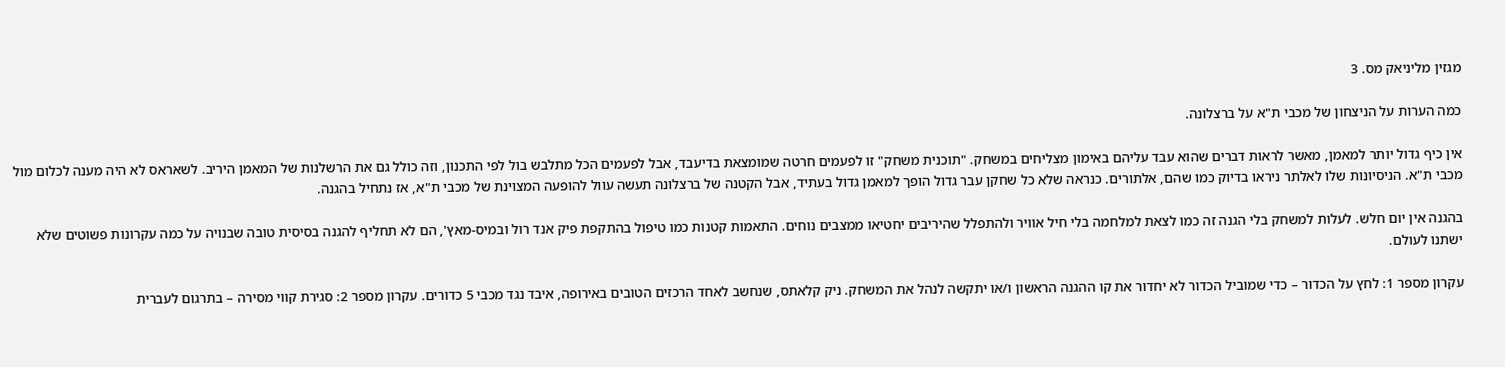מגזין מליניאק מס. 3

כמה הערות על הניצחון של מכבי ת"א על ברצלונה.

אין כיף גדול יותר למאמן, מאשר לראות דברים שהוא עבד עליהם באימון מצליחים במשחק. "תוכנית משחק" זו לפעמים חרטה שמומצאת בדיעבד, אבל לפעמים הכל מתלבש בול לפי התכנון, וזה כולל גם את הרשלנות של המאמן היריב. לשאראס לא היה מענה לכלום מול מכבי ת"א. הניסיונות שלו לאלתר ניראו בדיוק כמו שהם, אלתורים. כנראה שלא כל שחקן עבר גדול הופך למאמן גדול בעתיד, אבל הקטנה של ברצלונה תעשה עוול להופעה המצוינת של מכבי ת"א, אז נתחיל בהגנה.

בהגנה אין יום חלש. לעלות למשחק בלי הגנה זה כמו לצאת למלחמה בלי חיל אוויר ולהתפלל שהיריבים יחטיאו ממצבים נוחים. התאמות קטנות כמו טיפול בהתקפת פיק אנד רול ובמיס-מאץ', הם לא תחליף להגנה בסיסית טובה שבנויה על כמה עקרונות פשוטים שלא ישתנו לעולם.

עקרון מספר 1: לחץ על הכדור – כדי שמוביל הכדור לא יחדור את קו ההגנה הראשון ו/או יתקשה לנהל את המשחק. ניק קלאתס, שנחשב לאחד הרכזים הטובים באירופה, איבד נגד מכבי 5 כדורים. עקרון מספר 2: סגירת קווי מסירה – בתרגום לעברית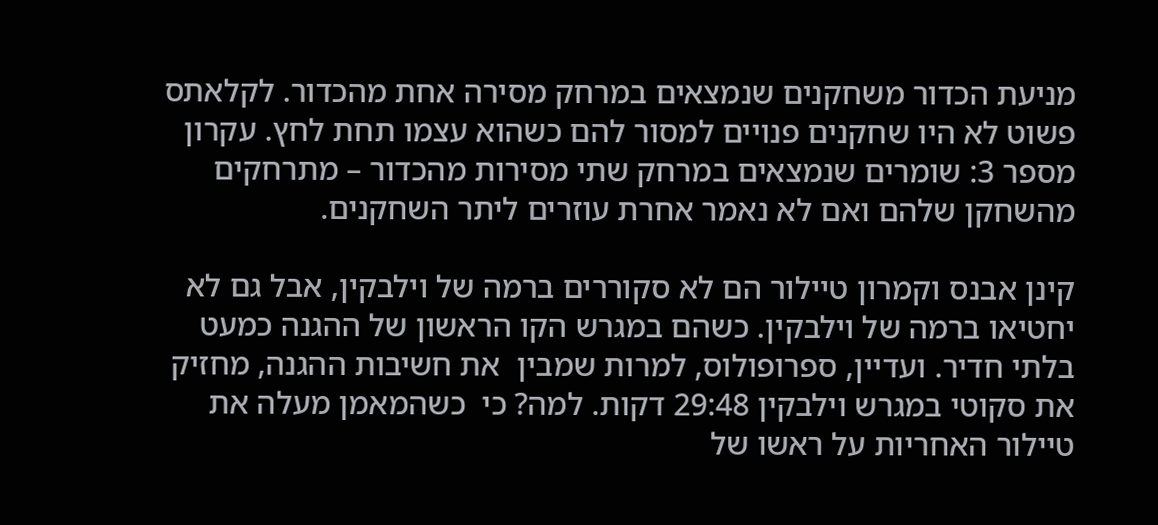מניעת הכדור משחקנים שנמצאים במרחק מסירה אחת מהכדור. לקלאתס פשוט לא היו שחקנים פנויים למסור להם כשהוא עצמו תחת לחץ. עקרון מספר 3: שומרים שנמצאים במרחק שתי מסירות מהכדור – מתרחקים מהשחקן שלהם ואם לא נאמר אחרת עוזרים ליתר השחקנים.

קינן אבנס וקמרון טיילור הם לא סקוררים ברמה של וילבקין, אבל גם לא יחטיאו ברמה של וילבקין. כשהם במגרש הקו הראשון של ההגנה כמעט בלתי חדיר. ועדיין, ספרופולוס, למרות שמבין  את חשיבות ההגנה, מחזיק את סקוטי במגרש וילבקין 29:48 דקות. למה? כי  כשהמאמן מעלה את טיילור האחריות על ראשו של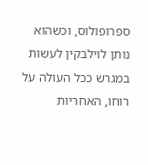ספרופולוס, וכשהוא נותן לוילבקין לעשות במגרש ככל העולה על רוחו, האחריות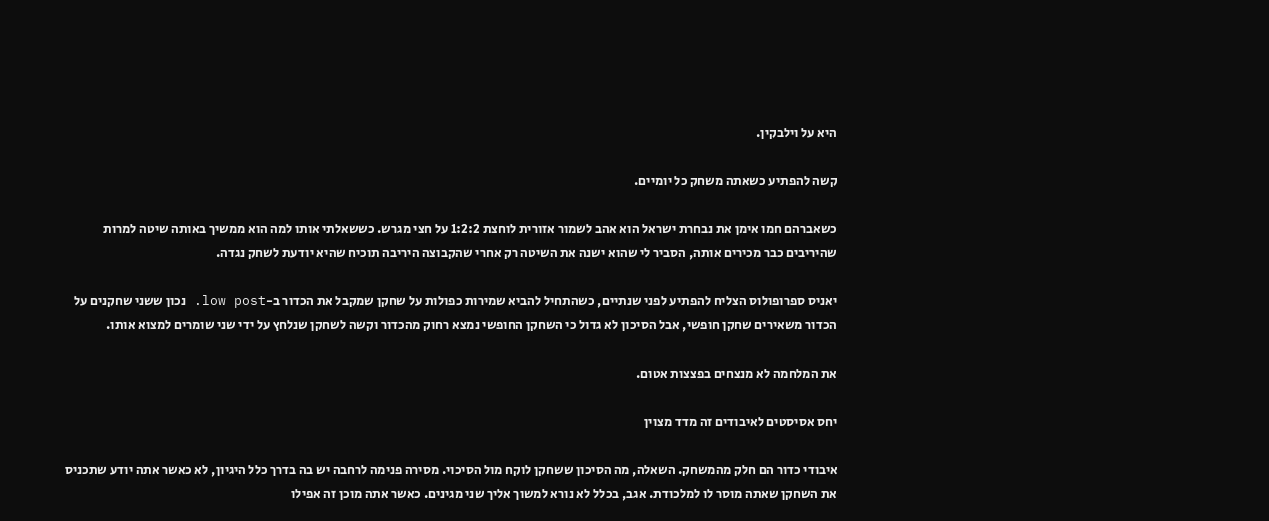היא על וילבקין.

קשה להפתיע כשאתה משחק כל יומיים.

כשאברהם חמו אימן את נבחרת ישראל הוא אהב לשמור אזורית לוחצת 1:2:2 על חצי מגרש. כששאלתי אותו למה הוא ממשיך באותה שיטה למרות שהיריבים כבר מכירים אותה, הסביר לי שהוא ישנה את השיטה רק אחרי שהקבוצה היריבה תוכיח שהיא יודעת לשחק נגדה.

יאניס ספרופולוס הצליח להפתיע לפני שנתיים, כשהתחיל להביא שמירות כפולות על שחקן שמקבל את הכדור ב-low post. נכון ששני שחקנים על הכדור משאירים שחקן חופשי, אבל הסיכון לא גדול כי השחקן החופשי נמצא רחוק מהכדור וקשה לשחקן שנלחץ על ידי שני שומרים למצוא אותו.

את המלחמה לא מנצחים בפצצות אטום.

יחס אסיסטים לאיבודים זה מדד מצוין

איבודי כדור הם חלק מהמשחק. השאלה, מה הסיכון ששחקן לוקח מול הסיכוי. מסירה פנימה לרחבה יש בה בדרך כלל היגיון, לא כאשר אתה יודע שתכניס את השחקן שאתה מוסר לו למלכודת. אגב, בכלל לא נורא למשוך אליך שני מגינים. כאשר אתה מוכן זה אפילו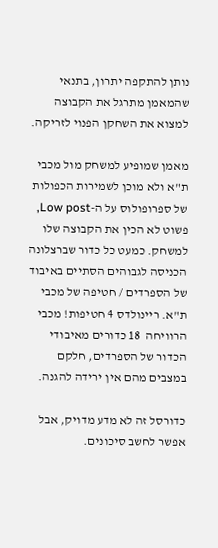נותן להתקפה יתרון, בתנאי שהמאמן מתרגל את הקבוצה למצוא את השחקן הפנוי לזריקה.

מאמן שמופיע למשחק מול מכבי ת"א ולא מוכן לשמירות הכפולות של ספרופולוס על ה-Low post, פשוט לא הכין את הקבוצה שלו למשחק. כמעט כל כדור שברצלונה הכניסה לגבוהים הסתיים באיבוד של הספרדים / חטיפה של מכבי ת"א. ריינולדס 4 חטיפות! מכבי הרוויחה  18 כדורים מאיבודי הכדור של הספרדים, חלקם במצבים מהם אין ירידה להגנה.

כדורסל זה לא מדע מדויק, אבל אפשר לחשב סיכונים.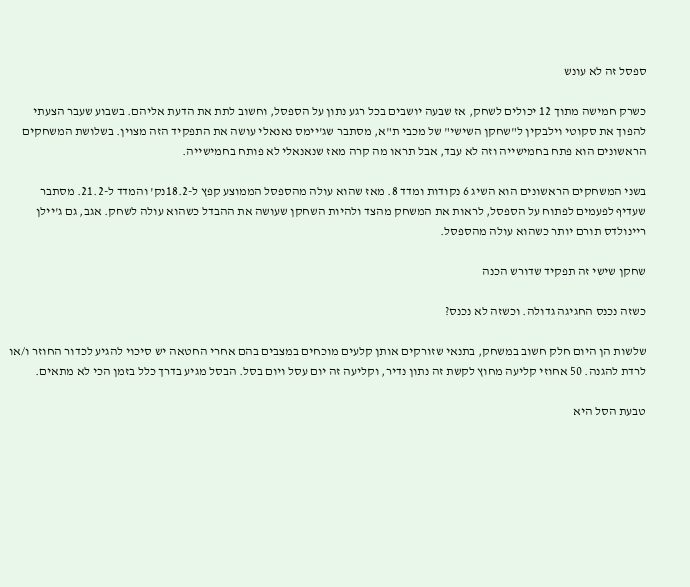ספסל זה לא עונש

כשרק חמישה מתוך 12 יכולים לשחק, אז שבעה יושבים בכל רגע נתון על הספסל, וחשוב לתת את הדעת אליהם. בשבוע שעבר הצעתי להפוך את סקוטי וילבקין ל"שחקן השישי" של מכבי ת"א, מסתבר שג'יימס נאנאלי עושה את התפקיד הזה מצוין. בשלושת המשחקים הראשונים הוא פתח בחמישייה וזה לא עבד, אבל תראו מה קרה מאז שנאנאלי לא פותח בחמישייה.

בשני המשחקים הראשונים הוא השיג 6 נקודות ומדד 8. מאז שהוא עולה מהספסל הממוצע קפץ ל-18.2נק' והמדד ל-21.2. מסתבר שעדיף לפעמים לפתוח על הספסל, לראות את המשחק מהצד ולהיות השחקן שעושה את ההבדל כשהוא עולה לשחק. אגב, גם ג'יילן ריינולדס תורם יותר כשהוא עולה מהספסל.

שחקן שישי זה תפקיד שדורש הכנה

כשזה נכנס החגיגה גדולה. וכשזה לא נכנס?

שלשות הן היום חלק חשוב במשחק, בתנאי שזורקים אותן קלעים מוכחים במצבים בהם אחרי החטאה יש סיכוי להגיע לכדור החוזר ו/או לרדת להגנה. 50 אחוזי קליעה מחוץ לקשת זה נתון נדיר, וקליעה זה יום עסל ויום בסל. הבסל מגיע בדרך כלל בזמן הכי לא מתאים.

טבעת הסל היא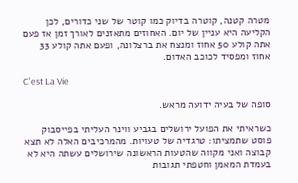מטרה קטנה, קוטרה בדיוק כמו קוטר של שני כדורים, לכן הקליעה היא עניין של יום. האחוזים מתאזנים לאורך זמן אז פעם אתה קולע 50 אחוז ומנצח את ברצלונה, ופעם אתה קולע 33 אחוז ומפסיד לכוכב האדום.

C'est La Vie

סופה של בעיה ידועה מראש.

כשראיתי את הפועל ירושלים בגביע ווינר העליתי בפייסבוק פוסט שתמציתו: טרגדיה של טעויות. מהמרכיבים האלה לא תצא קבוצה ואני מקווה שהטעות הראשונה שירושלים עשתה היא לא בעמדת המאמן וחטפתי תגובות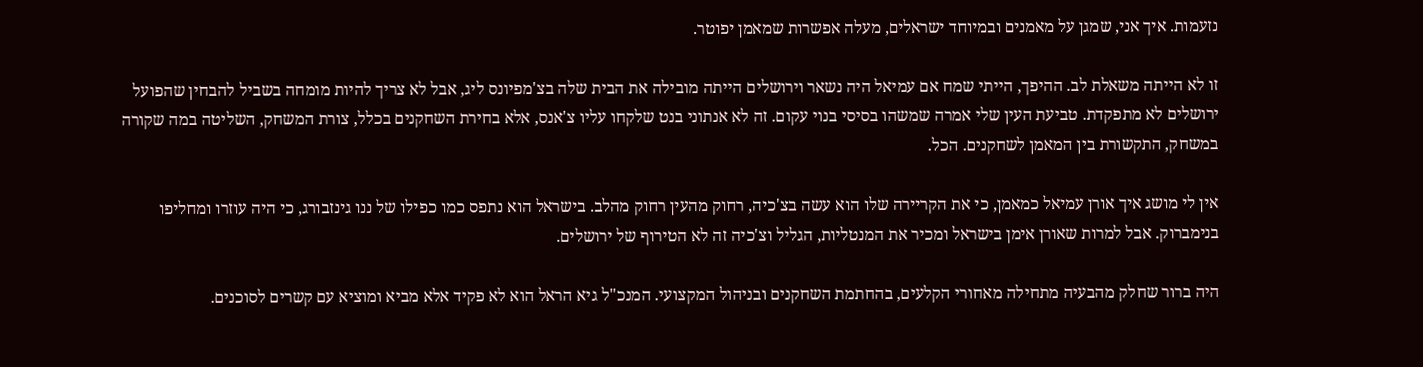נזעמות. איך אני, שמגן על מאמנים ובמיוחד ישראלים, מעלה אפשרות שמאמן יפוטר.

זו לא הייתה משאלת לב. ההיפך, הייתי שמח אם עמיאל היה נשאר וירושלים הייתה מובילה את הבית שלה בצ'מפיונס ליג, אבל לא צריך להיות מומחה בשביל להבחין שהפועל ירושלים לא מתפקדת. טביעת העין שלי אמרה שמשהו בסיסי בנוי עקום. זה לא אנתוני בנט שלקחו עליו צ'אנס, אלא בחירת השחקנים בכלל, צורת המשחק, השליטה במה שקורה במשחק, התקשורת בין המאמן לשחקנים. הכל.

אין לי מושג איך אורן עמיאל כמאמן, כי את הקריירה שלו הוא עשה בצ'כיה, רחוק מהעין רחוק מהלב. בישראל הוא נתפס כמו כפילו של ננו גינזבורג, כי היה עוזרו ומחליפו בנימברוק. אבל למרות שאורן אימן בישראל ומכיר את המנטליות, הגליל וצ'כיה זה לא הטירוף של ירושלים.

היה ברור שחלק מהבעיה מתחילה מאחורי הקלעים, בהחתמת השחקנים ובניהול המקצועי. המנכ"ל גיא הראל הוא לא פקיד אלא מביא ומוציא עם קשרים לסוכנים.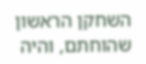השחקן הראשון שהוחתם, והיה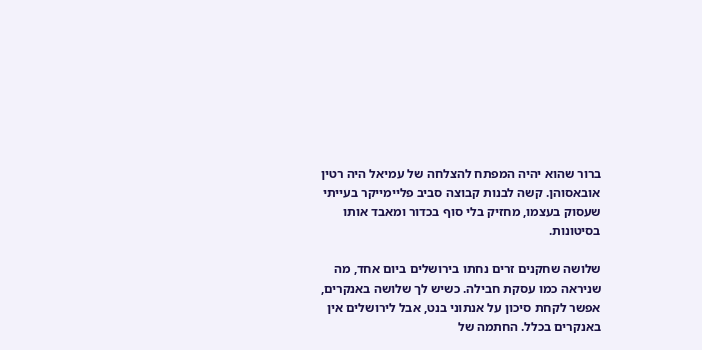ברור שהוא יהיה המפתח להצלחה של עמיאל היה רטין אובאסוהן. קשה לבנות קבוצה סביב פליימייקר בעייתי שעסוק בעצמו, מחזיק בלי סוף בכדור ומאבד אותו בסיטונות.

שלושה שחקנים זרים נחתו בירושלים ביום אחד, מה שניראה כמו עסקת חבילה. כשיש לך שלושה באנקרים, אפשר לקחת סיכון על אנתוני בנט, אבל לירושלים אין באנקרים בכלל. החתמה של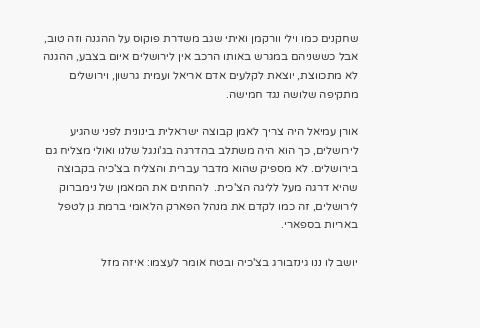שחקנים כמו וילי וורקמן ואיתי שגב משדרת פוקוס על ההגנה וזה טוב, אבל כששניהם במגרש באותו הרכב אין לירושלים איום בצבע, ההגנה לא מתכווצת, יוצאת לקלעים אדם אריאל ועמית גרשון, וירושלים מתקיפה שלושה נגד חמישה.

אורן עמיאל היה צריך לאמן קבוצה ישראלית בינונית לפני שהגיע לירושלים, כך הוא היה משתלב בהדרגה בג'ונגל שלנו ואולי מצליח גם בירושלים. לא מספיק שהוא מדבר עברית והצליח בצ'כיה בקבוצה שהיא דרגה מעל לליגה הצ'כית.  להחתים את המאמן של נימברוק לירושלים, זה כמו לקדם את מנהל הפארק הלאומי ברמת גן לטפל באריות בספארי.

יושב לו ננו גינזבורג בצ'כיה ובטח אומר לעצמו: איזה מזל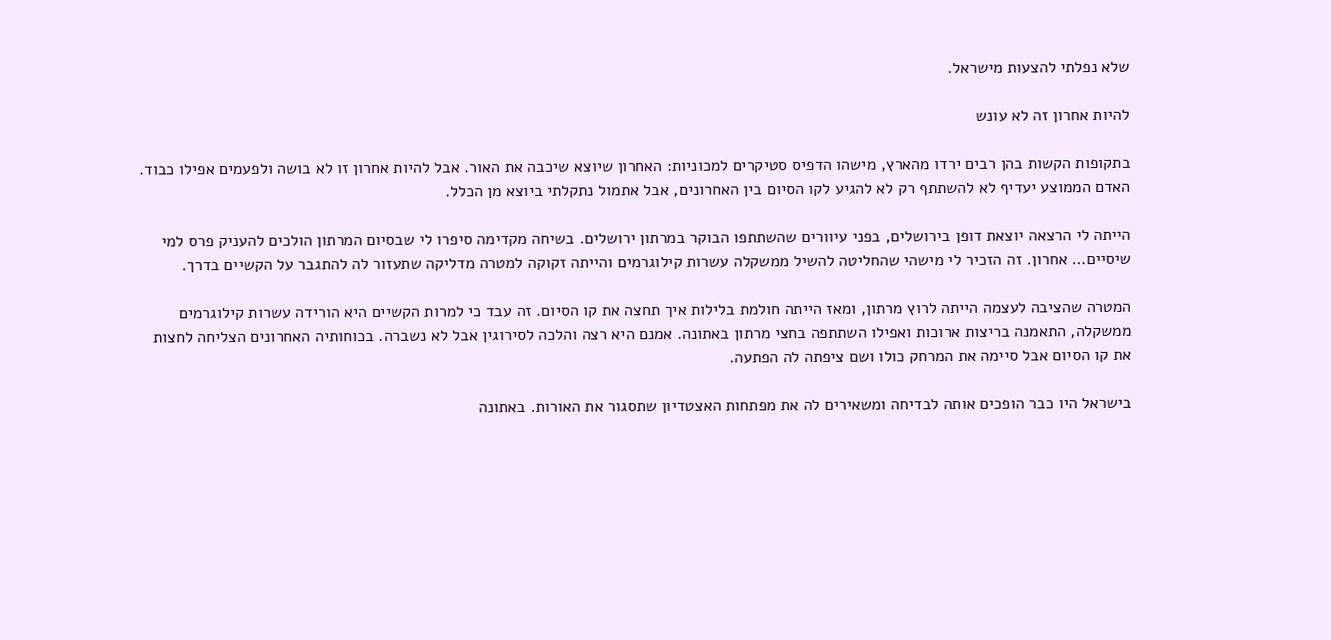שלא נפלתי להצעות מישראל.

להיות אחרון זה לא עונש

בתקופות הקשות בהן רבים ירדו מהארץ, מישהו הדפיס סטיקרים למכוניות: האחרון שיוצא שיכבה את האור. אבל להיות אחרון זו לא בושה ולפעמים אפילו כבוד. האדם הממוצע יעדיף לא להשתתף רק לא להגיע לקו הסיום בין האחרונים, אבל אתמול נתקלתי ביוצא מן הכלל.

הייתה לי הרצאה יוצאת דופן בירושלים, בפני עיוורים שהשתתפו הבוקר במרתון ירושלים. בשיחה מקדימה סיפרו לי שבסיום המרתון הולכים להעניק פרס למי שיסיים… אחרון. זה הזכיר לי מישהי שהחליטה להשיל ממשקלה עשרות קילוגרמים והייתה זקוקה למטרה מדליקה שתעזור לה להתגבר על הקשיים בדרך.

המטרה שהציבה לעצמה הייתה לרוץ מרתון, ומאז הייתה חולמת בלילות איך תחצה את קו הסיום. זה עבד כי למרות הקשיים היא הורידה עשרות קילוגרמים ממשקלה, התאמנה בריצות ארוכות ואפילו השתתפה בחצי מרתון באתונה. אמנם היא רצה והלכה לסירוגין אבל לא נשברה. בכוחותיה האחרונים הצליחה לחצות את קו הסיום אבל סיימה את המרחק כולו ושם ציפתה לה הפתעה.

בישראל היו כבר הופכים אותה לבדיחה ומשאירים לה את מפתחות האצטדיון שתסגור את האורות. באתונה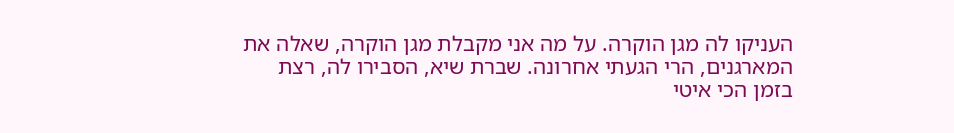העניקו לה מגן הוקרה. על מה אני מקבלת מגן הוקרה, שאלה את המארגנים, הרי הגעתי אחרונה. שברת שיא, הסבירו לה, רצת בזמן הכי איטי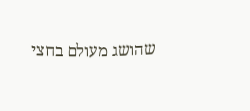שהושג מעולם בחצי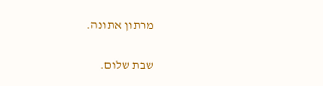מרתון אתונה.

שבת שלום.